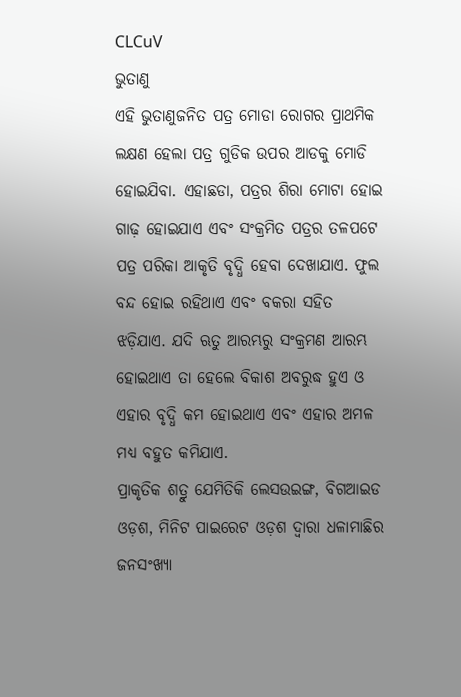CLCuV
ଭୁତାଣୁ
ଏହି ଭୁତାଣୁଜନିତ ପତ୍ର ମୋଡା ରୋଗର ପ୍ରାଥମିକ ଲକ୍ଷଣ ହେଲା ପତ୍ର ଗୁଡିକ ଉପର ଆଡକୁ ମୋଡି ହୋଇଯିବା. ଏହାଛଡା, ପତ୍ରର ଶିରା ମୋଟା ହୋଇ ଗାଢ଼ ହୋଇଯାଏ ଏବଂ ସଂକ୍ରମିତ ପତ୍ରର ତଳପଟେ ପତ୍ର ପରିକା ଆକୃତି ବୃଦ୍ଧି ହେବା ଦେଖାଯାଏ. ଫୁଲ ବନ୍ଦ ହୋଇ ରହିଥାଏ ଏବଂ ବକରା ସହିତ ଝଡ଼ିଯାଏ. ଯଦି ଋତୁ ଆରମ୍ଭରୁ ସଂକ୍ରମଣ ଆରମ୍ଭ ହୋଇଥାଏ ତା ହେଲେ ବିକାଶ ଅବରୁଦ୍ଧ ହୁଏ ଓ ଏହାର ବୃଦ୍ଧି କମ ହୋଇଥାଏ ଏବଂ ଏହାର ଅମଳ ମଧ୍ୟ ବହୁତ କମିଯାଏ.
ପ୍ରାକୃତିକ ଶତ୍ରୁ ଯେମିତିକି ଲେସଉଇଙ୍ଗ, ବିଗଆଇଡ ଓଡ଼ଶ, ମିନିଟ ପାଇରେଟ ଓଡ଼ଶ ଦ୍ୱାରା ଧଳାମାଛିର ଜନସଂଖ୍ୟା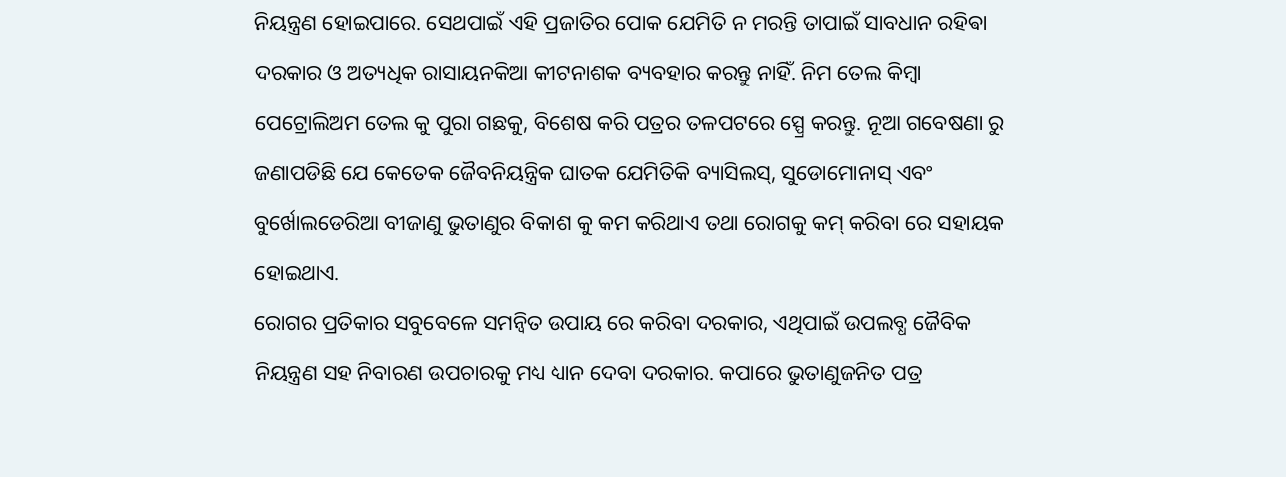ନିୟନ୍ତ୍ରଣ ହୋଇପାରେ. ସେଥପାଇଁ ଏହି ପ୍ରଜାତିର ପୋକ ଯେମିତି ନ ମରନ୍ତି ତାପାଇଁ ସାବଧାନ ରହିଵା ଦରକାର ଓ ଅତ୍ୟଧିକ ରାସାୟନକିଆ କୀଟନାଶକ ବ୍ୟବହାର କରନ୍ତୁ ନାହିଁ. ନିମ ତେଲ କିମ୍ବା ପେଟ୍ରୋଲିଅମ ତେଲ କୁ ପୁରା ଗଛକୁ, ବିଶେଷ କରି ପତ୍ରର ତଳପଟରେ ସ୍ପ୍ରେ କରନ୍ତୁ. ନୂଆ ଗବେଷଣା ରୁ ଜଣାପଡିଛି ଯେ କେତେକ ଜୈବନିୟନ୍ତ୍ରିକ ଘାତକ ଯେମିତିକି ବ୍ୟାସିଲସ୍, ସୁଡୋମୋନାସ୍ ଏବଂ ବୁର୍ଖୋଲଡେରିଆ ବୀଜାଣୁ ଭୁତାଣୁର ବିକାଶ କୁ କମ କରିଥାଏ ତଥା ରୋଗକୁ କମ୍ କରିବା ରେ ସହାୟକ ହୋଇଥାଏ.
ରୋଗର ପ୍ରତିକାର ସବୁବେଳେ ସମନ୍ବିତ ଉପାୟ ରେ କରିବା ଦରକାର, ଏଥିପାଇଁ ଉପଲବ୍ଧ ଜୈବିକ ନିୟନ୍ତ୍ରଣ ସହ ନିବାରଣ ଉପଚାରକୁ ମଧ୍ୟ ଧ୍ୟାନ ଦେବା ଦରକାର. କପାରେ ଭୁତାଣୁଜନିତ ପତ୍ର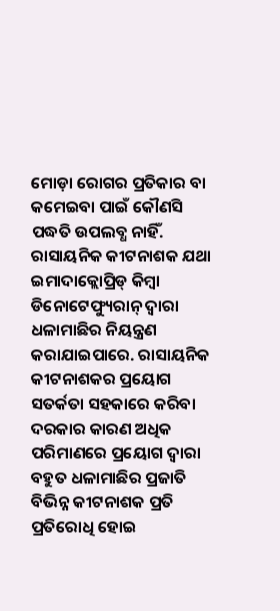ମୋଡ଼ା ରୋଗର ପ୍ରତିକାର ବା କମେଇବା ପାଇଁ କୌଣସି ପଦ୍ଧତି ଉପଲବ୍ଧ ନାହିଁ. ରାସାୟନିକ କୀଟନାଶକ ଯଥା ଇମାଦାକ୍ଲୋପ୍ରିଡ୍ କିମ୍ବା ଡିନୋଟେଫ୍ୟୁରାନ୍ ଦ୍ୱାରା ଧଳାମାଛିର ନିୟନ୍ତ୍ରଣ କରାଯାଇପାରେ. ରାସାୟନିକ କୀଟନାଶକର ପ୍ରୟୋଗ ସତର୍କତା ସହକାରେ କରିବା ଦରକାର କାରଣ ଅଧିକ ପରିମାଣରେ ପ୍ରୟୋଗ ଦ୍ୱାରା ବହୁତ ଧଳାମାଛିର ପ୍ରଜାତି ବିଭିନ୍ନ କୀଟନାଶକ ପ୍ରତି ପ୍ରତିରୋଧି ହୋଇ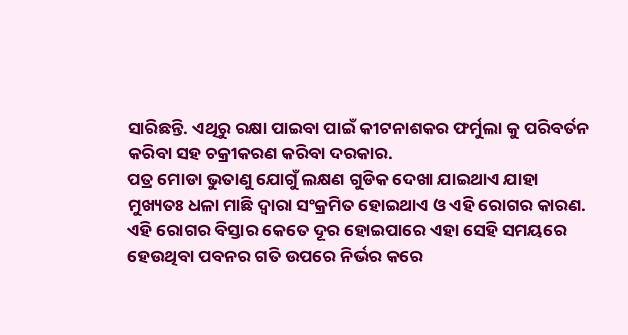ସାରିଛନ୍ତି. ଏଥିରୁ ରକ୍ଷା ପାଇବା ପାଇଁ କୀଟନାଶକର ଫର୍ମୁଲା କୁ ପରିବର୍ତନ କରିବା ସହ ଚକ୍ରୀକରଣ କରିବା ଦରକାର.
ପତ୍ର ମୋଡା ଭୁତାଣୁ ଯୋଗୁଁ ଲକ୍ଷଣ ଗୁଡିକ ଦେଖା ଯାଇଥାଏ ଯାହା ମୁଖ୍ୟତଃ ଧଳା ମାଛି ଦ୍ୱାରା ସଂକ୍ରମିତ ହୋଇଥାଏ ଓ ଏହି ରୋଗର କାରଣ. ଏହି ରୋଗର ବିସ୍ତାର କେତେ ଦୂର ହୋଇପାରେ ଏହା ସେହି ସମୟରେ ହେଉଥିବା ପବନର ଗତି ଉପରେ ନିର୍ଭର କରେ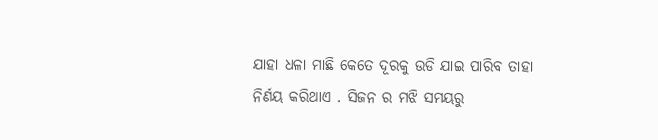ଯାହା ଧଳା ମାଛି କେତେ ଦୂରକୁ ଉଡି ଯାଇ ପାରିବ ତାହା ନିର୍ଣୟ କରିଥାଏ . ସିଜନ ର ମଝି ସମୟରୁ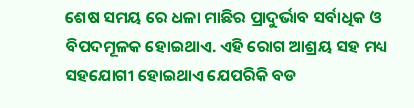ଶେଷ ସମୟ ରେ ଧଳା ମାଛିର ପ୍ରାଦୁର୍ଭାବ ସର୍ବାଧିକ ଓ ବିପଦମୂଳକ ହୋଇଥାଏ. ଏହି ରୋଗ ଆଶ୍ରୟ ସହ ମଧ୍ୟ ସହଯୋଗୀ ହୋଇଥାଏ ଯେପରିକି ବଡ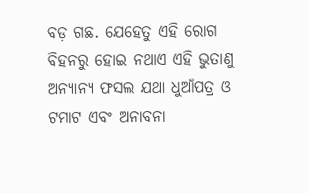ବଡ଼ ଗଛ. ଯେହେତୁ ଏହି ରୋଗ ବିହନରୁ ହୋଇ ନଥାଏ ଏହି ଭୁତାଣୁ ଅନ୍ୟାନ୍ୟ ଫସଲ ଯଥା ଧୁଆଁପତ୍ର ଓ ଟମାଟ ଏବଂ ଅନାବନା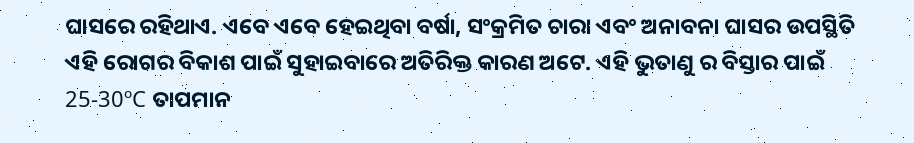ଘାସରେ ରହିଥାଏ. ଏବେ ଏବେ ହେଇଥିବା ବର୍ଷା, ସଂକ୍ରମିତ ଚାରା ଏବଂ ଅନାବନା ଘାସର ଉପସ୍ଥିତି ଏହି ରୋଗର ବିକାଶ ପାଇଁ ସୁହାଇବାରେ ଅତିରିକ୍ତ କାରଣ ଅଟେ. ଏହି ଭୁତାଣୁ ର ବିସ୍ତାର ପାଇଁ 25-30ºC ତାପମାନ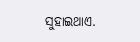ସୁହାଇଥାଏ.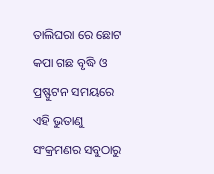ତାଲିଘରା ରେ ଛୋଟ କପା ଗଛ ବୃଦ୍ଧି ଓ ପ୍ରଷ୍ଫୁଟନ ସମୟରେ ଏହି ଭୁତାଣୁ ସଂକ୍ରମଣର ସବୁଠାରୁ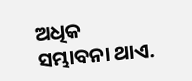ଅଧିକ ସମ୍ଭାବନା ଥାଏ.